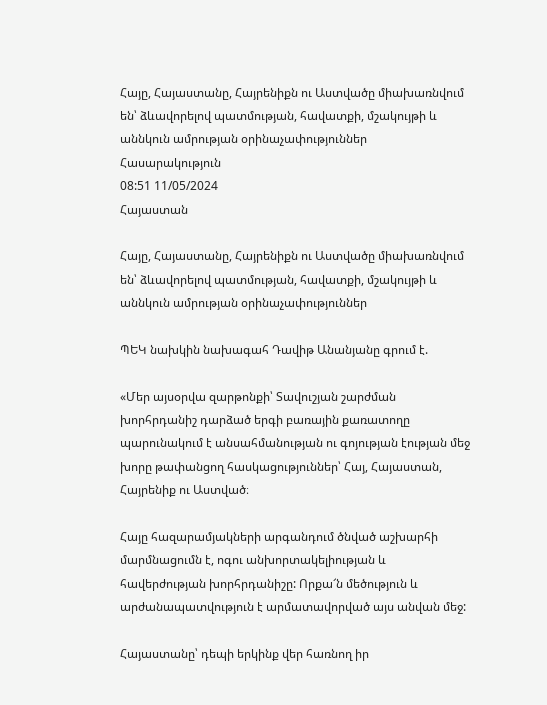Հայը, Հայաստանը, Հայրենիքն ու Աստվածը միախառնվում են՝ ձևավորելով պատմության, հավատքի, մշակույթի և աննկուն ամրության օրինաչափություններ
Հասարակություն
08:51 11/05/2024
Հայաստան

Հայը, Հայաստանը, Հայրենիքն ու Աստվածը միախառնվում են՝ ձևավորելով պատմության, հավատքի, մշակույթի և աննկուն ամրության օրինաչափություններ

ՊԵԿ նախկին նախագահ Դավիթ Անանյանը գրում է.

«Մեր այսօրվա զարթոնքի՝ Տավուշյան շարժման խորհրդանիշ դարձած երգի բառային քառատողը պարունակում է անսահմանության ու գոյության էության մեջ խորը թափանցող հասկացություններ՝ Հայ, Հայաստան, Հայրենիք ու Աստված։

Հայը հազարամյակների արգանդում ծնված աշխարհի մարմնացումն է, ոգու անխորտակելիության և հավերժության խորհրդանիշը: Որքա՜ն մեծություն և արժանապատվություն է արմատավորված այս անվան մեջ:

Հայաստանը՝ դեպի երկինք վեր հառնող իր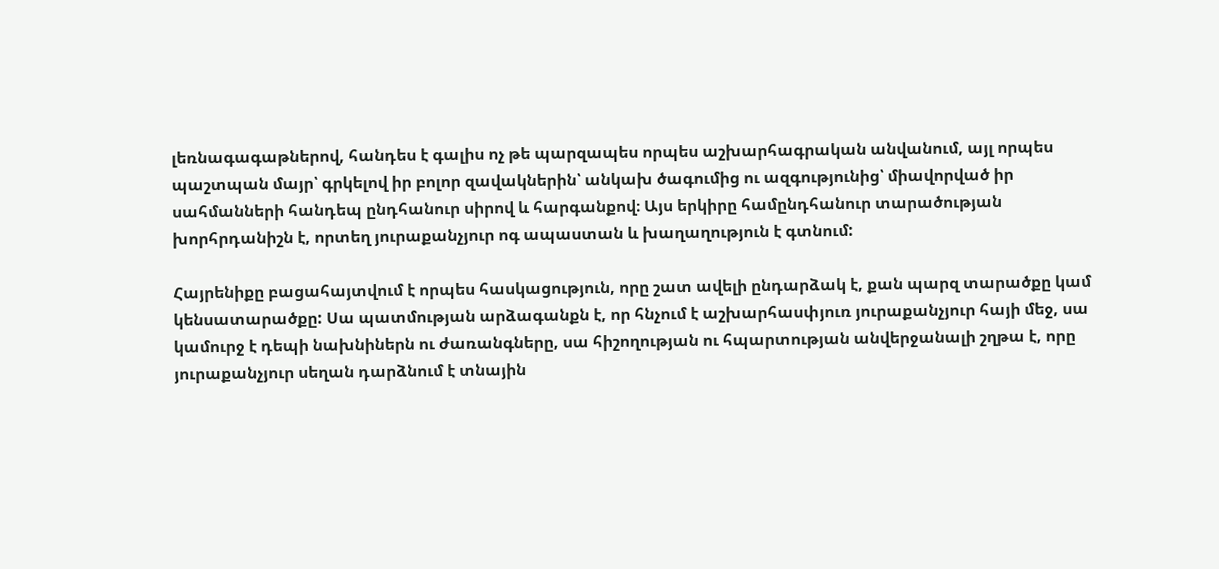լեռնագագաթներով, հանդես է գալիս ոչ թե պարզապես որպես աշխարհագրական անվանում, այլ որպես պաշտպան մայր՝ գրկելով իր բոլոր զավակներին՝ անկախ ծագումից ու ազգությունից՝ միավորված իր սահմանների հանդեպ ընդհանուր սիրով և հարգանքով։ Այս երկիրը համընդհանուր տարածության խորհրդանիշն է, որտեղ յուրաքանչյուր ոգ ապաստան և խաղաղություն է գտնում:

Հայրենիքը բացահայտվում է որպես հասկացություն, որը շատ ավելի ընդարձակ է, քան պարզ տարածքը կամ կենսատարածքը: Սա պատմության արձագանքն է, որ հնչում է աշխարհասփյուռ յուրաքանչյուր հայի մեջ, սա կամուրջ է դեպի նախնիներն ու ժառանգները, սա հիշողության ու հպարտության անվերջանալի շղթա է, որը յուրաքանչյուր սեղան դարձնում է տնային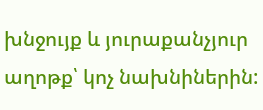խնջույք և յուրաքանչյուր աղոթք՝ կոչ նախնիներին: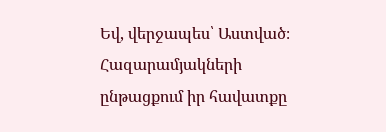Եվ, վերջապես՝ Աստված։ Հազարամյակների ընթացքում իր հավատքը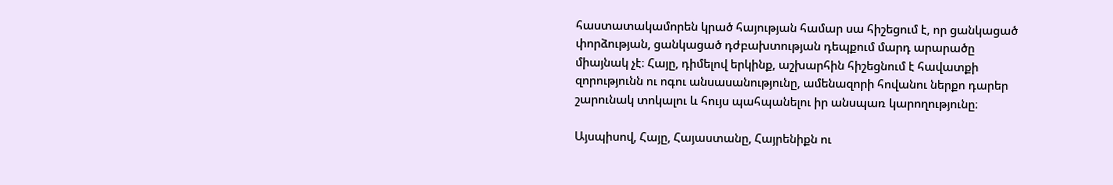հաստատակամորեն կրած հայության համար սա հիշեցում է, որ ցանկացած փորձության, ցանկացած դժբախտության դեպքում մարդ արարածը միայնակ չէ։ Հայը, դիմելով երկինք, աշխարհին հիշեցնում է հավատքի զորությունն ու ոգու անսասանությունը, ամենազորի հովանու ներքո դարեր շարունակ տոկալու և հույս պահպանելու իր անսպառ կարողությունը։

Այսպիսով, Հայը, Հայաստանը, Հայրենիքն ու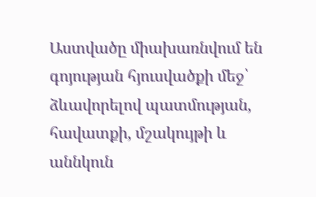Աստվածը միախառնվում են գոյության հյուսվածքի մեջ՝ ձևավորելով պատմության, հավատքի, մշակույթի և աննկուն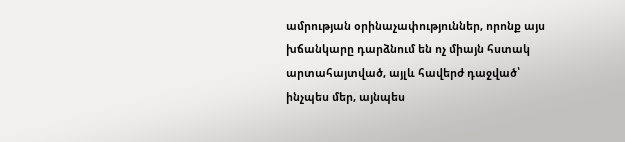ամրության օրինաչափություններ, որոնք այս խճանկարը դարձնում են ոչ միայն հստակ արտահայտված, այլև հավերժ դաջված՝ ինչպես մեր, այնպես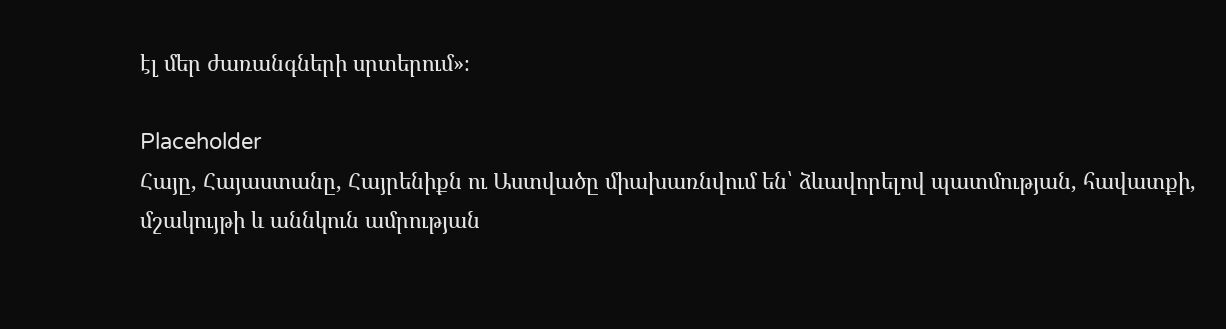էլ մեր ժառանգների սրտերում»։

Placeholder
Հայը, Հայաստանը, Հայրենիքն ու Աստվածը միախառնվում են՝ ձևավորելով պատմության, հավատքի, մշակույթի և աննկուն ամրության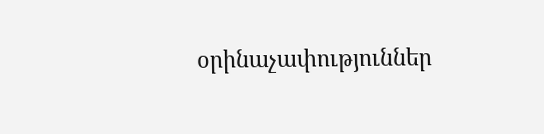օրինաչափություններ